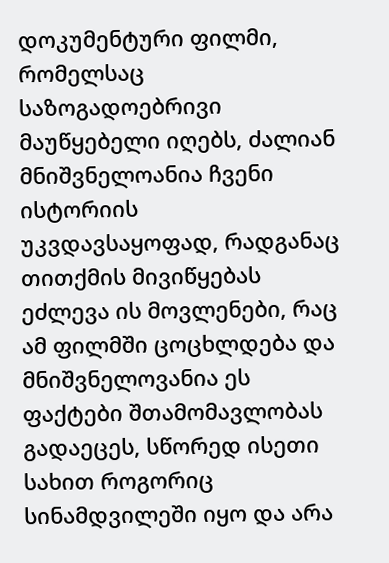დოკუმენტური ფილმი, რომელსაც საზოგადოებრივი მაუწყებელი იღებს, ძალიან მნიშვნელოანია ჩვენი ისტორიის უკვდავსაყოფად, რადგანაც თითქმის მივიწყებას ეძლევა ის მოვლენები, რაც ამ ფილმში ცოცხლდება და მნიშვნელოვანია ეს ფაქტები შთამომავლობას გადაეცეს, სწორედ ისეთი სახით როგორიც სინამდვილეში იყო და არა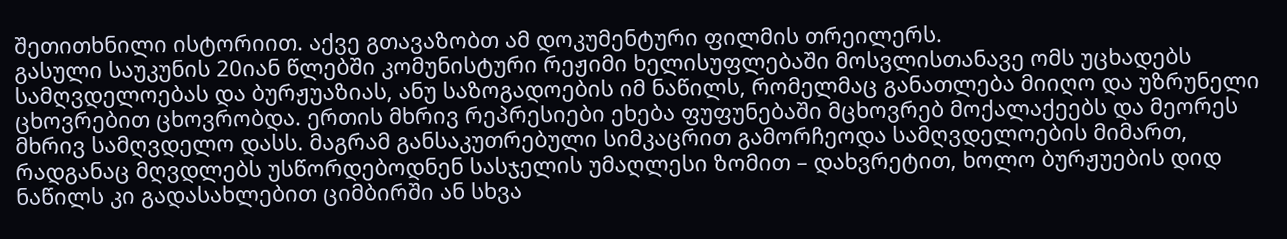შეთითხნილი ისტორიით. აქვე გთავაზობთ ამ დოკუმენტური ფილმის თრეილერს.
გასული საუკუნის 20იან წლებში კომუნისტური რეჟიმი ხელისუფლებაში მოსვლისთანავე ომს უცხადებს სამღვდელოებას და ბურჟუაზიას, ანუ საზოგადოების იმ ნაწილს, რომელმაც განათლება მიიღო და უზრუნელი ცხოვრებით ცხოვრობდა. ერთის მხრივ რეპრესიები ეხება ფუფუნებაში მცხოვრებ მოქალაქეებს და მეორეს მხრივ სამღვდელო დასს. მაგრამ განსაკუთრებული სიმკაცრით გამორჩეოდა სამღვდელოების მიმართ, რადგანაც მღვდლებს უსწორდებოდნენ სასჯელის უმაღლესი ზომით – დახვრეტით, ხოლო ბურჟუების დიდ ნაწილს კი გადასახლებით ციმბირში ან სხვა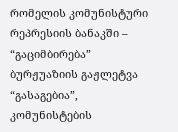რომელის კომუნისტური რეპრესიის ბანაკში – “გაციმბირება”
ბურჟუაზიის გაჟლეტვა “გასაგებია”, კომუნისტების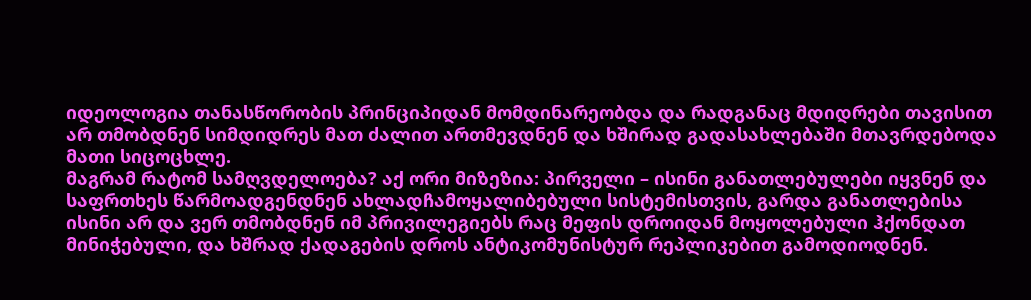იდეოლოგია თანასწორობის პრინციპიდან მომდინარეობდა და რადგანაც მდიდრები თავისით არ თმობდნენ სიმდიდრეს მათ ძალით ართმევდნენ და ხშირად გადასახლებაში მთავრდებოდა მათი სიცოცხლე.
მაგრამ რატომ სამღვდელოება? აქ ორი მიზეზია: პირველი – ისინი განათლებულები იყვნენ და საფრთხეს წარმოადგენდნენ ახლადჩამოყალიბებული სისტემისთვის, გარდა განათლებისა ისინი არ და ვერ თმობდნენ იმ პრივილეგიებს რაც მეფის დროიდან მოყოლებული ჰქონდათ მინიჭებული, და ხშრად ქადაგების დროს ანტიკომუნისტურ რეპლიკებით გამოდიოდნენ.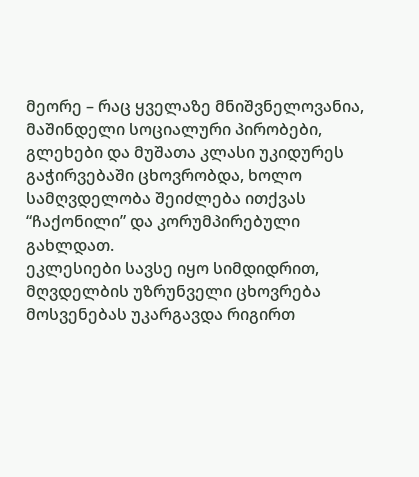მეორე – რაც ყველაზე მნიშვნელოვანია, მაშინდელი სოციალური პირობები, გლეხები და მუშათა კლასი უკიდურეს გაჭირვებაში ცხოვრობდა, ხოლო სამღვდელობა შეიძლება ითქვას “ჩაქონილი” და კორუმპირებული გახლდათ.
ეკლესიები სავსე იყო სიმდიდრით, მღვდელბის უზრუნველი ცხოვრება მოსვენებას უკარგავდა რიგირთ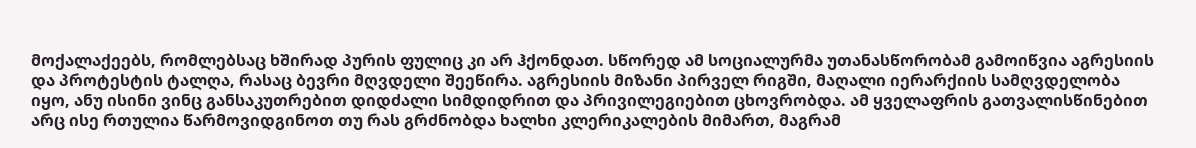მოქალაქეებს, რომლებსაც ხშირად პურის ფულიც კი არ ჰქონდათ. სწორედ ამ სოციალურმა უთანასწორობამ გამოიწვია აგრესიის და პროტესტის ტალღა, რასაც ბევრი მღვდელი შეეწირა. აგრესიის მიზანი პირველ რიგში, მაღალი იერარქიის სამღვდელობა იყო, ანუ ისინი ვინც განსაკუთრებით დიდძალი სიმდიდრით და პრივილეგიებით ცხოვრობდა. ამ ყველაფრის გათვალისწინებით არც ისე რთულია წარმოვიდგინოთ თუ რას გრძნობდა ხალხი კლერიკალების მიმართ, მაგრამ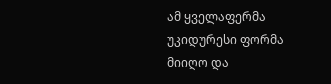ამ ყველაფერმა უკიდურესი ფორმა მიიღო და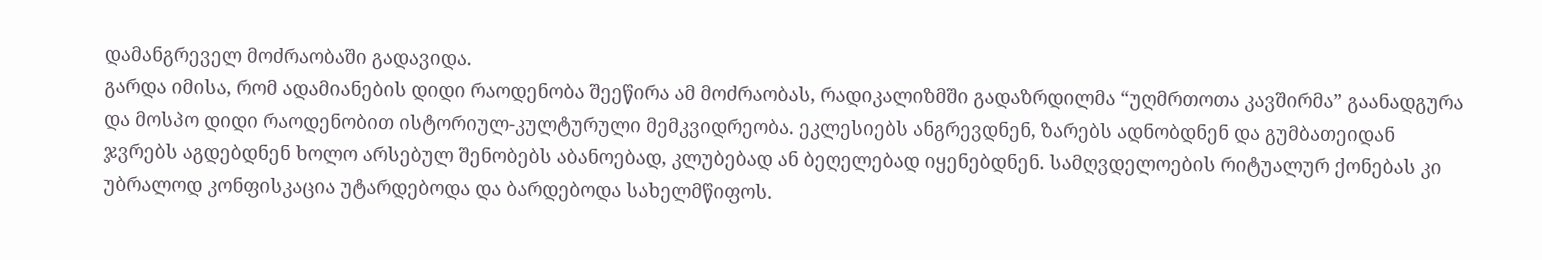დამანგრეველ მოძრაობაში გადავიდა.
გარდა იმისა, რომ ადამიანების დიდი რაოდენობა შეეწირა ამ მოძრაობას, რადიკალიზმში გადაზრდილმა “უღმრთოთა კავშირმა” გაანადგურა და მოსპო დიდი რაოდენობით ისტორიულ-კულტურული მემკვიდრეობა. ეკლესიებს ანგრევდნენ, ზარებს ადნობდნენ და გუმბათეიდან ჯვრებს აგდებდნენ ხოლო არსებულ შენობებს აბანოებად, კლუბებად ან ბეღელებად იყენებდნენ. სამღვდელოების რიტუალურ ქონებას კი უბრალოდ კონფისკაცია უტარდებოდა და ბარდებოდა სახელმწიფოს.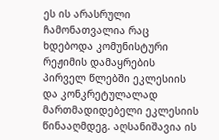ეს ის არასრული ჩამონათვალია რაც ხდებოდა კომუნისტური რეჟიმის დამაყრების პირველ წლებში ეკლესიის და კონკრეტულალად მართმადიდებელი ეკლესიის წინააღმდეგ. აღსანიშავია ის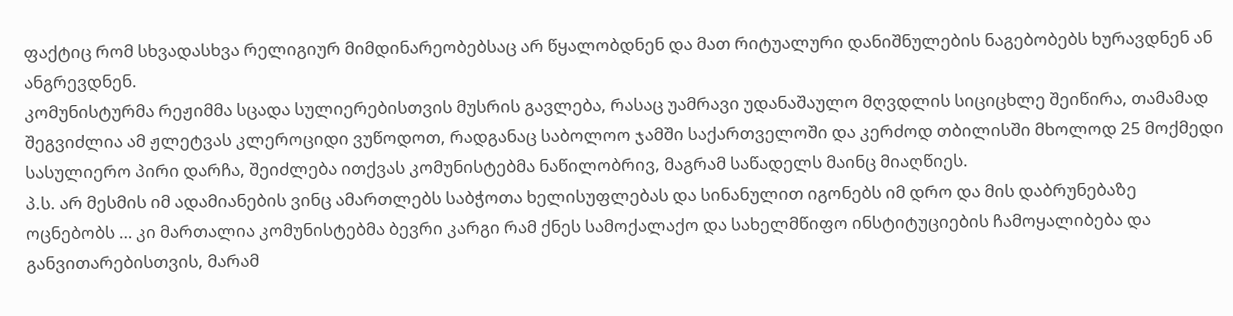ფაქტიც რომ სხვადასხვა რელიგიურ მიმდინარეობებსაც არ წყალობდნენ და მათ რიტუალური დანიშნულების ნაგებობებს ხურავდნენ ან ანგრევდნენ.
კომუნისტურმა რეჟიმმა სცადა სულიერებისთვის მუსრის გავლება, რასაც უამრავი უდანაშაულო მღვდლის სიციცხლე შეიწირა, თამამად შეგვიძლია ამ ჟლეტვას კლეროციდი ვუწოდოთ, რადგანაც საბოლოო ჯამში საქართველოში და კერძოდ თბილისში მხოლოდ 25 მოქმედი სასულიერო პირი დარჩა, შეიძლება ითქვას კომუნისტებმა ნაწილობრივ, მაგრამ საწადელს მაინც მიაღწიეს.
პ.ს. არ მესმის იმ ადამიანების ვინც ამართლებს საბჭოთა ხელისუფლებას და სინანულით იგონებს იმ დრო და მის დაბრუნებაზე ოცნებობს … კი მართალია კომუნისტებმა ბევრი კარგი რამ ქნეს სამოქალაქო და სახელმწიფო ინსტიტუციების ჩამოყალიბება და განვითარებისთვის, მარამ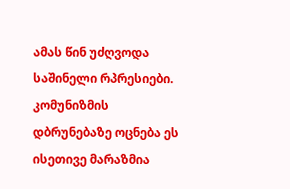ამას წინ უძღვოდა საშინელი რპრესიები. კომუნიზმის დბრუნებაზე ოცნება ეს ისეთივე მარაზმია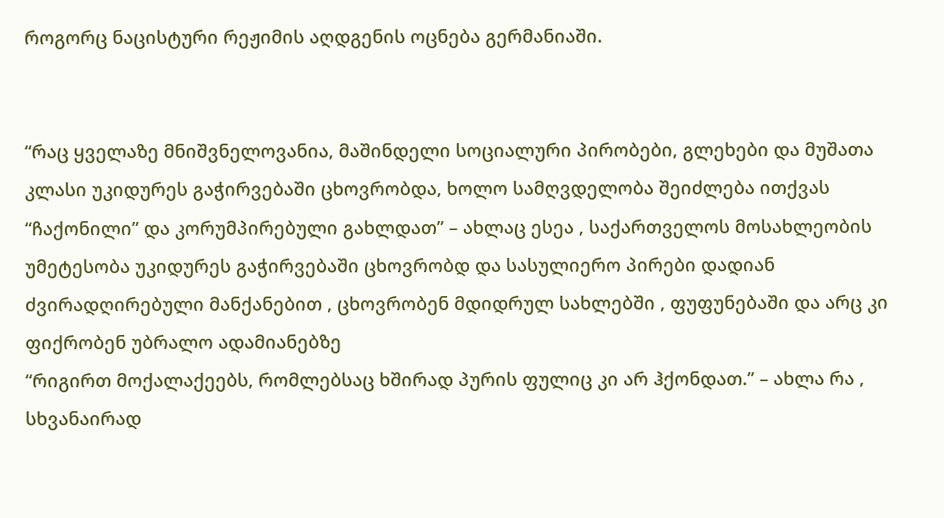როგორც ნაცისტური რეჟიმის აღდგენის ოცნება გერმანიაში.


“რაც ყველაზე მნიშვნელოვანია, მაშინდელი სოციალური პირობები, გლეხები და მუშათა კლასი უკიდურეს გაჭირვებაში ცხოვრობდა, ხოლო სამღვდელობა შეიძლება ითქვას “ჩაქონილი” და კორუმპირებული გახლდათ” – ახლაც ესეა , საქართველოს მოსახლეობის უმეტესობა უკიდურეს გაჭირვებაში ცხოვრობდ და სასულიერო პირები დადიან ძვირადღირებული მანქანებით , ცხოვრობენ მდიდრულ სახლებში , ფუფუნებაში და არც კი ფიქრობენ უბრალო ადამიანებზე
“რიგირთ მოქალაქეებს, რომლებსაც ხშირად პურის ფულიც კი არ ჰქონდათ.” – ახლა რა , სხვანაირად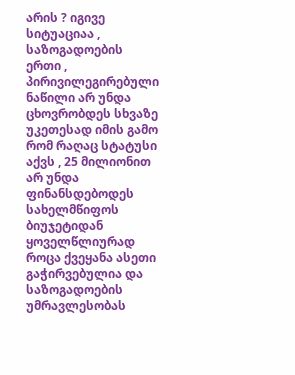არის ? იგივე სიტუაციაა , საზოგადოების ერთი , პირივილეგირებული ნაწილი არ უნდა ცხოვრობდეს სხვაზე უკეთესად იმის გამო რომ რაღაც სტატუსი აქვს , 25 მილიონით არ უნდა ფინანსდებოდეს სახელმწიფოს ბიუჯეტიდან ყოველწლიურად როცა ქვეყანა ასეთი გაჭირვებულია და საზოგადოების უმრავლესობას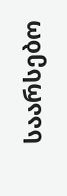საარსებო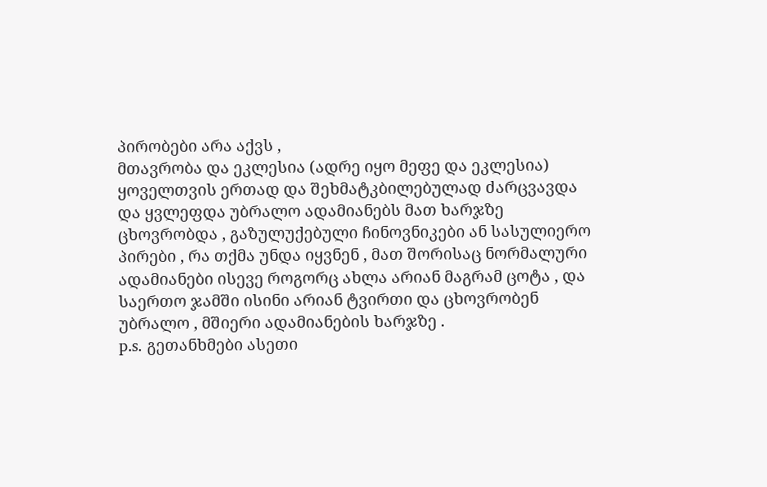პირობები არა აქვს ,
მთავრობა და ეკლესია (ადრე იყო მეფე და ეკლესია) ყოველთვის ერთად და შეხმატკბილებულად ძარცვავდა და ყვლეფდა უბრალო ადამიანებს მათ ხარჯზე ცხოვრობდა , გაზულუქებული ჩინოვნიკები ან სასულიერო პირები , რა თქმა უნდა იყვნენ , მათ შორისაც ნორმალური ადამიანები ისევე როგორც ახლა არიან მაგრამ ცოტა , და საერთო ჯამში ისინი არიან ტვირთი და ცხოვრობენ უბრალო , მშიერი ადამიანების ხარჯზე .
p.s. გეთანხმები ასეთი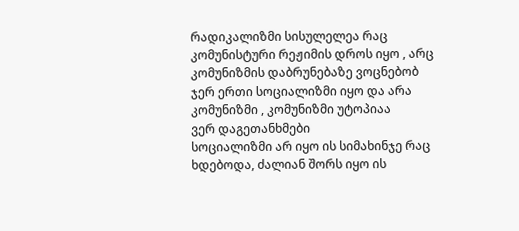რადიკალიზმი სისულელეა რაც კომუნისტური რეჟიმის დროს იყო , არც კომუნიზმის დაბრუნებაზე ვოცნებობ
ჯერ ერთი სოციალიზმი იყო და არა კომუნიზმი , კომუნიზმი უტოპიაა
ვერ დაგეთანხმები
სოციალიზმი არ იყო ის სიმახინჯე რაც ხდებოდა, ძალიან შორს იყო ის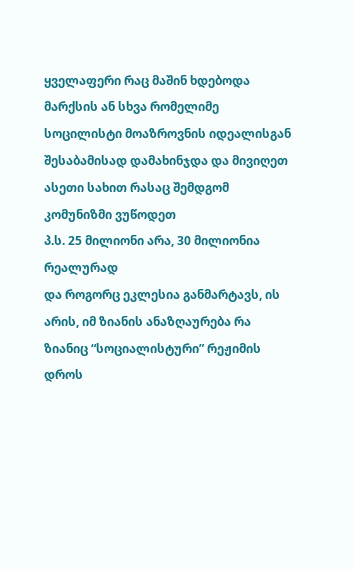ყველაფერი რაც მაშინ ხდებოდა მარქსის ან სხვა რომელიმე სოცილისტი მოაზროვნის იდეალისგან
შესაბამისად დამახინჯდა და მივიღეთ ასეთი სახით რასაც შემდგომ კომუნიზმი ვუწოდეთ
პ.ს. 25 მილიონი არა, 30 მილიონია რეალურად
და როგორც ეკლესია განმარტავს, ის არის, იმ ზიანის ანაზღაურება რა ზიანიც “სოციალისტური” რეჟიმის დროს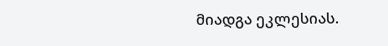მიადგა ეკლესიას.